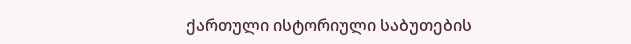ქართული ისტორიული საბუთების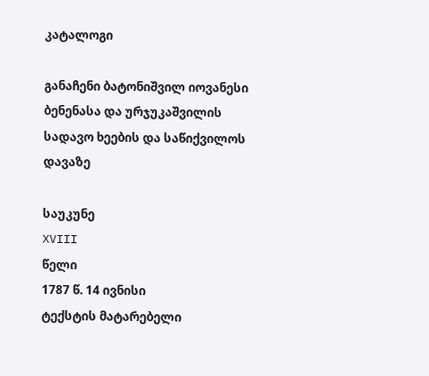კატალოგი

განაჩენი ბატონიშვილ იოვანესი ბენენასა და ურჯუკაშვილის სადავო ხეების და საწიქვილოს დავაზე

საუკუნე
XVIII
წელი
1787 წ. 14 ივნისი
ტექსტის მატარებელი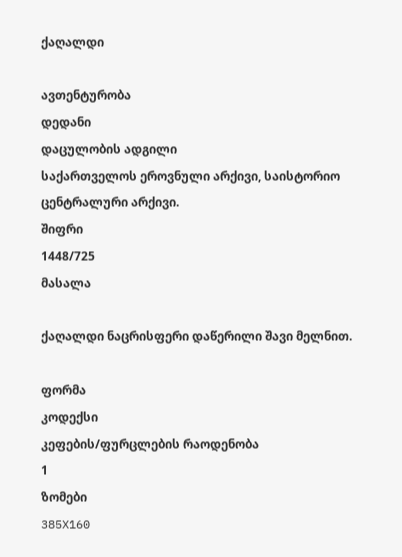ქაღალდი

ავთენტურობა
დედანი
დაცულობის ადგილი
საქართველოს ეროვნული არქივი, საისტორიო ცენტრალური არქივი.
შიფრი
1448/725
მასალა

ქაღალდი ნაცრისფერი დაწერილი შავი მელნით.

ფორმა
კოდექსი
კეფების/ფურცლების რაოდენობა
1
ზომები
385X160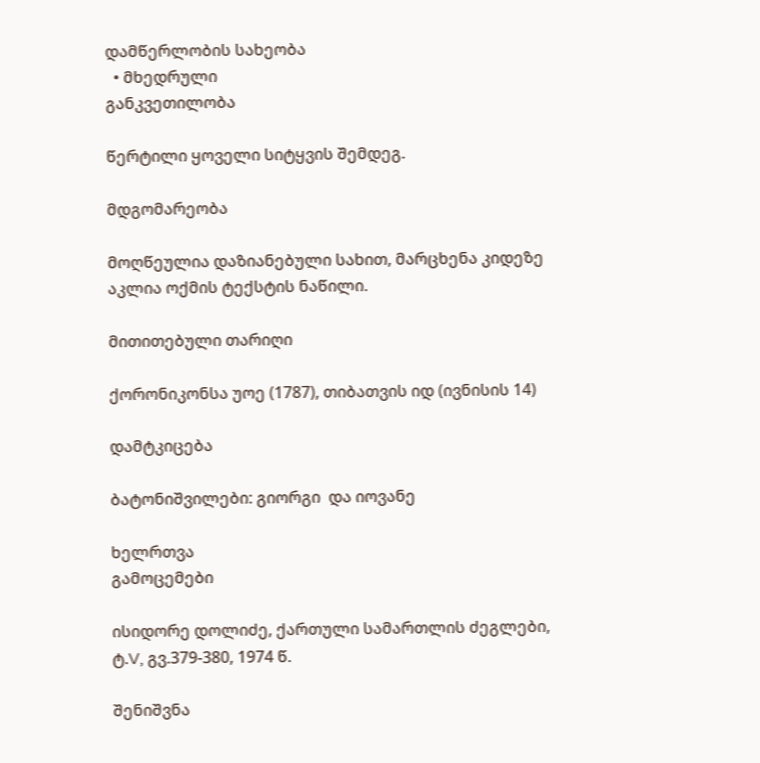დამწერლობის სახეობა
  • მხედრული
განკვეთილობა

წერტილი ყოველი სიტყვის შემდეგ.

მდგომარეობა

მოღწეულია დაზიანებული სახით, მარცხენა კიდეზე აკლია ოქმის ტექსტის ნაწილი.

მითითებული თარიღი

ქორონიკონსა უოე (1787), თიბათვის იდ (ივნისის 14)

დამტკიცება

ბატონიშვილები: გიორგი  და იოვანე

ხელრთვა
გამოცემები

ისიდორე დოლიძე, ქართული სამართლის ძეგლები, ტ.V, გვ.379-380, 1974 წ.

შენიშვნა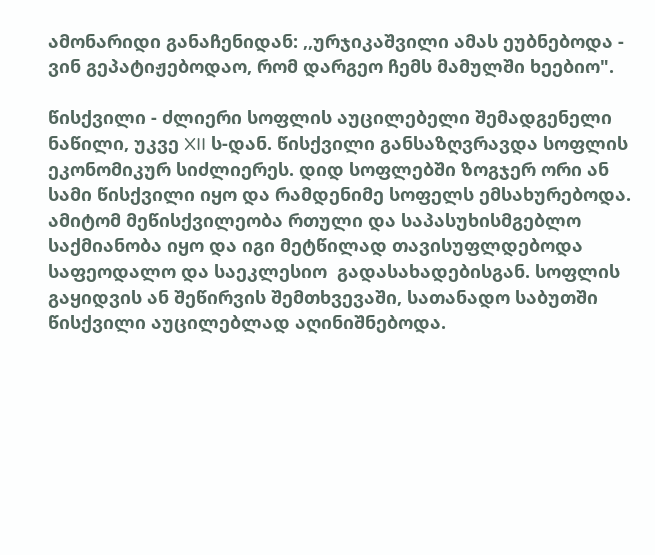ამონარიდი განაჩენიდან: ,,ურჯიკაშვილი ამას ეუბნებოდა - ვინ გეპატიჟებოდაო, რომ დარგეო ჩემს მამულში ხეებიო".

წისქვილი - ძლიერი სოფლის აუცილებელი შემადგენელი ნაწილი, უკვე XII ს-დან. წისქვილი განსაზღვრავდა სოფლის ეკონომიკურ სიძლიერეს. დიდ სოფლებში ზოგჯერ ორი ან სამი წისქვილი იყო და რამდენიმე სოფელს ემსახურებოდა. ამიტომ მეწისქვილეობა რთული და საპასუხისმგებლო საქმიანობა იყო და იგი მეტწილად თავისუფლდებოდა საფეოდალო და საეკლესიო  გადასახადებისგან. სოფლის გაყიდვის ან შეწირვის შემთხვევაში, სათანადო საბუთში წისქვილი აუცილებლად აღინიშნებოდა.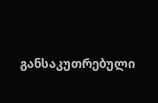განსაკუთრებული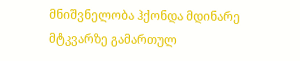მნიშვნელობა ჰქონდა მდინარე მტკვარზე გამართულ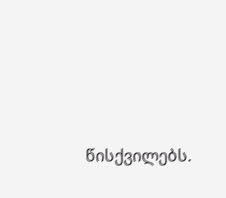წისქვილებს.